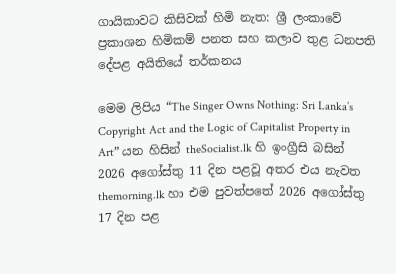ගායිකාවට කිසිවක් හිමි නැත: ශ්‍රී ලංකාවේ ප්‍රකාශන හිමිකම් පනත සහ කලාව තුළ ධනපති දේපළ අයිතියේ තර්කනය

මෙම ලිපිය “The Singer Owns Nothing: Sri Lanka’s Copyright Act and the Logic of Capitalist Property in Art” යන හිසින් theSocialist.lk හි ඉංග්‍රීසි බසින් 2026 අගෝස්තු 11 දින පළවූ අතර එය නැවත themorning.lk හා එම පුවත්පතේ 2026 අගෝස්තු 17 දින පළ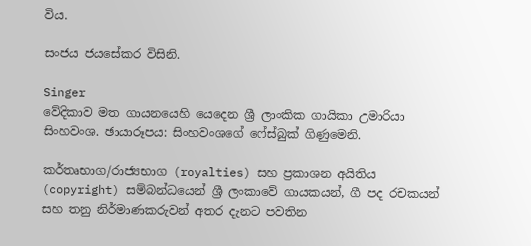විය.

සංජය ජයසේකර විසිනි.

Singer
වේදිකාව මත ගායනයෙහි යෙදෙන ශ්‍රී ලාංකික ගායිකා උමාරියා සිංහවංශ. ඡායාරූපය: සිංහවංශගේ ෆේස්බුක් ගිණුමෙනි.

කර්තෘභාග/රාජ්‍යභාග (royalties) සහ ප්‍රකාශන අයිතිය (copyright) සම්බන්ධයෙන් ශ්‍රී ලංකාවේ ගායකයන්, ගී පද රචකයන් සහ තනු නිර්මාණකරුවන් අතර දැනට පවතින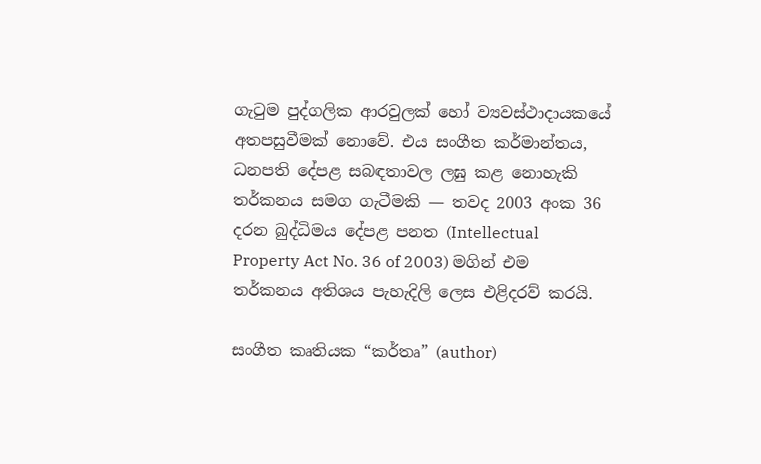ගැටුම පුද්ගලික ආරවුලක් හෝ ව්‍යවස්ථාදායකයේ අතපසුවීමක් නොවේ. එය සංගීත කර්මාන්තය, ධනපති දේපළ සබඳතාවල ලඝු කළ නොහැකි තර්කනය සමග ගැටීමකි — තවද 2003 අංක 36 දරන බුද්ධිමය දේපළ පනත (Intellectual Property Act No. 36 of 2003) මගින් එම තර්කනය අතිශය පැහැදිලි ලෙස එළිදරව් කරයි.

සංගීත කෘතියක “කර්තෘ” (author)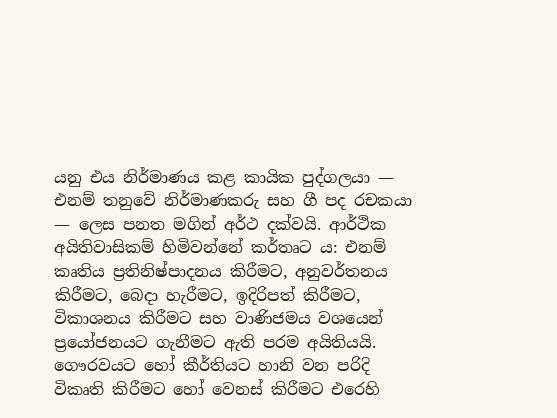යනු එය නිර්මාණය කළ කායික පුද්ගලයා — එනම් තනුවේ නිර්මාණකරු සහ ගී පද රචකයා — ලෙස පනත මගින් අර්ථ දක්වයි. ආර්ථික අයිතිවාසිකම් හිමිවන්නේ කර්තෘට ය: එනම් කෘතිය ප්‍රතිනිෂ්පාදනය කිරීමට, අනුවර්තනය කිරීමට, බෙදා හැරීමට, ඉදිරිපත් කිරීමට, විකාශනය කිරීමට සහ වාණිජමය වශයෙන් ප්‍රයෝජනයට ගැනීමට ඇති පරම අයිතියයි. ගෞරවයට හෝ කීර්තියට හානි වන පරිදි විකෘති කිරීමට හෝ වෙනස් කිරීමට එරෙහි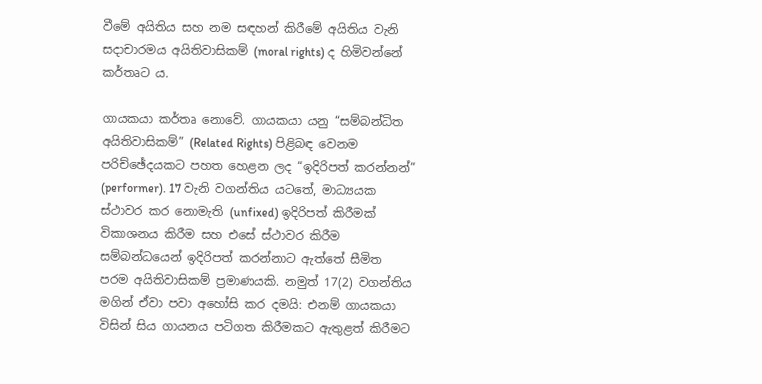වීමේ අයිතිය සහ නම සඳහන් කිරීමේ අයිතිය වැනි සදාචාරමය අයිතිවාසිකම් (moral rights) ද හිමිවන්නේ කර්තෘට ය.

ගායකයා කර්තෘ නොවේ. ගායකයා යනු “සම්බන්ධිත අයිතිවාසිකම්” (Related Rights) පිළිබඳ වෙනම පරිච්ඡේදයකට පහත හෙළන ලද “ඉදිරිපත් කරන්නන්” (performer). 17 වැනි වගන්තිය යටතේ, මාධ්‍යයක ස්ථාවර කර නොමැති (unfixed) ඉදිරිපත් කිරීමක් විකාශනය කිරීම සහ එසේ ස්ථාවර කිරීම සම්බන්ධයෙන් ඉදිරිපත් කරන්නාට ඇත්තේ සීමිත පරම අයිතිවාසිකම් ප්‍රමාණයකි. නමුත් 17(2) වගන්තිය මගින් ඒවා පවා අහෝසි කර දමයි: එනම් ගායකයා විසින් සිය ගායනය පටිගත කිරීමකට ඇතුළත් කිරීමට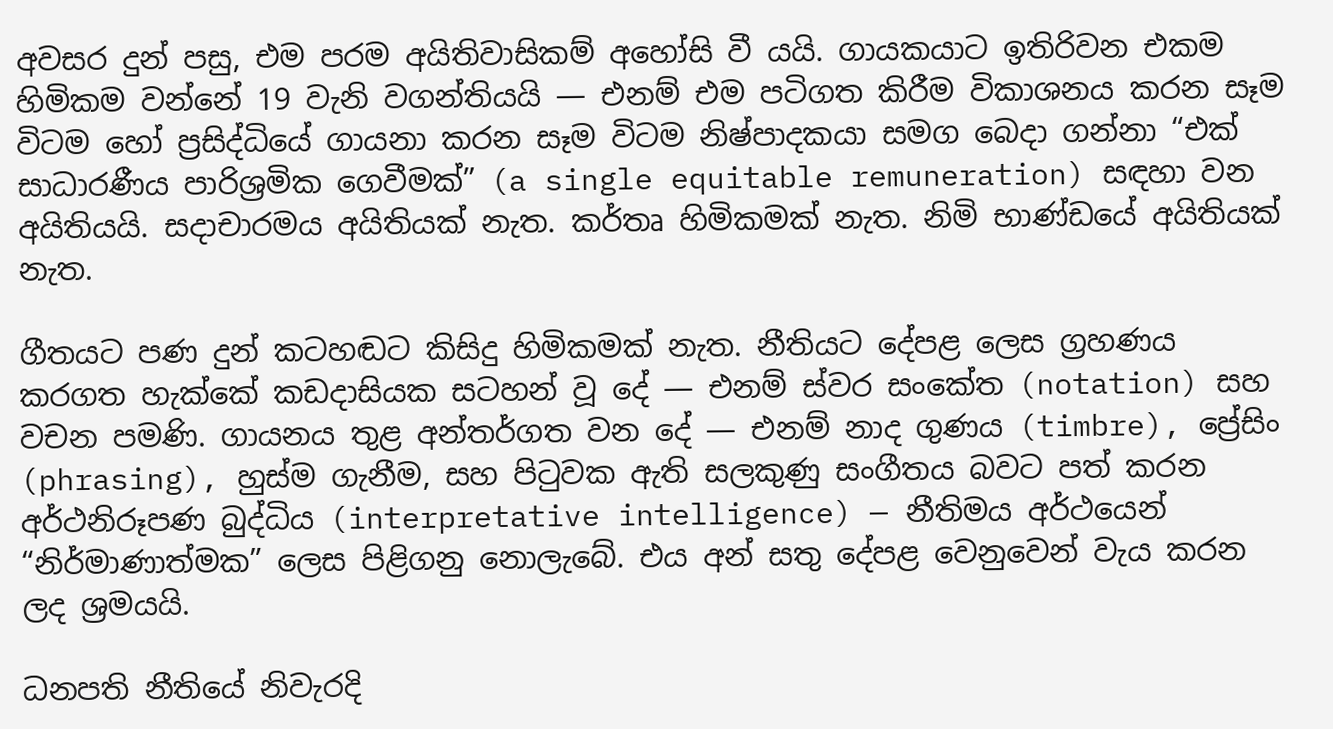අවසර දුන් පසු, එම පරම අයිතිවාසිකම් අහෝසි වී යයි. ගායකයාට ඉතිරිවන එකම හිමිකම වන්නේ 19 වැනි වගන්තියයි — එනම් එම පටිගත කිරීම විකාශනය කරන සෑම විටම හෝ ප්‍රසිද්ධියේ ගායනා කරන සෑම විටම නිෂ්පාදකයා සමග බෙදා ගන්නා “එක් සාධාරණීය පාරිශ්‍රමික ගෙවීමක්” (a single equitable remuneration) සඳහා වන අයිතියයි. සදාචාරමය අයිතියක් නැත. කර්තෘ හිමිකමක් නැත. නිමි භාණ්ඩයේ අයිතියක් නැත.

ගීතයට පණ දුන් කටහඬට කිසිදු හිමිකමක් නැත. නීතියට දේපළ ලෙස ග්‍රහණය කරගත හැක්කේ කඩදාසියක සටහන් වූ දේ — එනම් ස්වර සංකේත (notation) සහ වචන පමණි. ගායනය තුළ අන්තර්ගත වන දේ — එනම් නාද ගුණය (timbre), ප්‍රේසිං (phrasing), හුස්ම ගැනීම, සහ පිටුවක ඇති සලකුණු සංගීතය බවට පත් කරන අර්ථනිරූපණ බුද්ධිය (interpretative intelligence) — නීතිමය අර්ථයෙන් “නිර්මාණාත්මක” ලෙස පිළිගනු නොලැබේ. එය අන් සතු දේපළ වෙනුවෙන් වැය කරන ලද ශ්‍රමයයි.

ධනපති නීතියේ නිවැරදි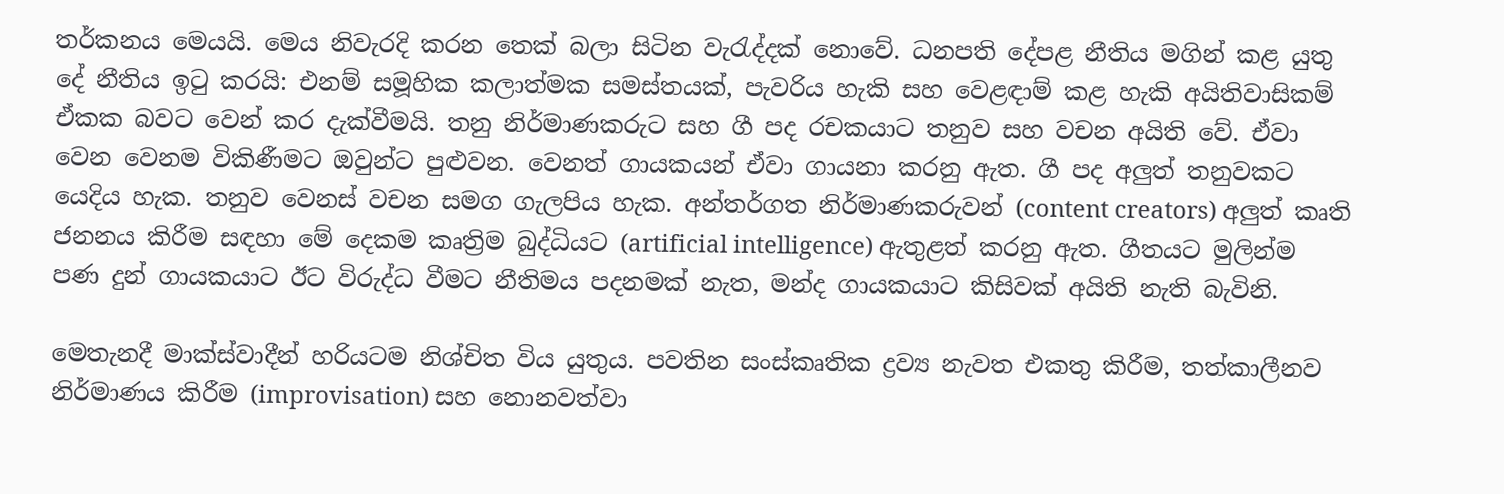තර්කනය මෙයයි. මෙය නිවැරදි කරන තෙක් බලා සිටින වැරැද්දක් නොවේ. ධනපති දේපළ නීතිය මගින් කළ යුතු දේ නීතිය ඉටු කරයි: එනම් සමූහික කලාත්මක සමස්තයක්, පැවරිය හැකි සහ වෙළඳාම් කළ හැකි අයිතිවාසිකම් ඒකක බවට වෙන් කර දැක්වීමයි. තනු නිර්මාණකරුට සහ ගී පද රචකයාට තනුව සහ වචන අයිති වේ. ඒවා වෙන වෙනම විකිණීමට ඔවුන්ට පුළුවන. වෙනත් ගායකයන් ඒවා ගායනා කරනු ඇත. ගී පද අලුත් තනුවකට යෙදිය හැක. තනුව වෙනස් වචන සමග ගැලපිය හැක. අන්තර්ගත නිර්මාණකරුවන් (content creators) අලුත් කෘති ජනනය කිරීම සඳහා මේ දෙකම කෘත්‍රිම බුද්ධියට (artificial intelligence) ඇතුළත් කරනු ඇත. ගීතයට මුලින්ම පණ දුන් ගායකයාට ඊට විරුද්ධ වීමට නීතිමය පදනමක් නැත, මන්ද ගායකයාට කිසිවක් අයිති නැති බැවිනි.

මෙතැනදී මාක්ස්වාදීන් හරියටම නිශ්චිත විය යුතුය. පවතින සංස්කෘතික ද්‍රව්‍ය නැවත එකතු කිරීම, තත්කාලීනව නිර්මාණය කිරීම (improvisation) සහ නොනවත්වා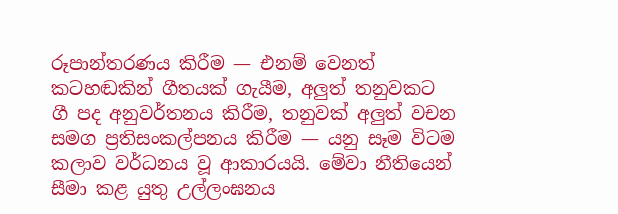රූපාන්තරණය කිරීම — එනම් වෙනත් කටහඬකින් ගීතයක් ගැයීම, අලුත් තනුවකට ගී පද අනුවර්තනය කිරීම, තනුවක් අලුත් වචන සමග ප්‍රතිසංකල්පනය කිරීම — යනු සෑම විටම කලාව වර්ධනය වූ ආකාරයයි. මේවා නීතියෙන් සීමා කළ යුතු උල්ලංඝනය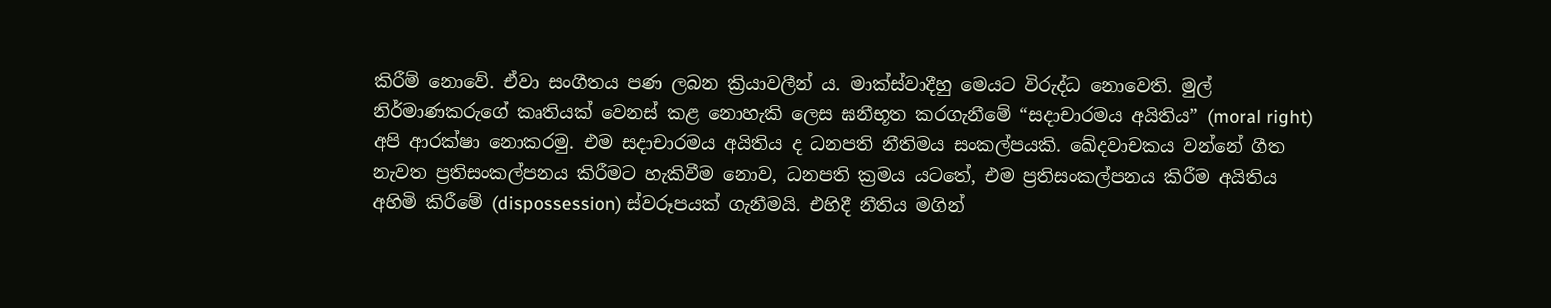කිරීම් නොවේ. ඒවා සංගීතය පණ ලබන ක්‍රියාවලීන් ය. මාක්ස්වාදීහු මෙයට විරුද්ධ නොවෙති. මුල් නිර්මාණකරුගේ කෘතියක් වෙනස් කළ නොහැකි ලෙස ඝනීභූත කරගැනීමේ “සදාචාරමය අයිතිය” (moral right) අපි ආරක්ෂා නොකරමු. එම සදාචාරමය අයිතිය ද ධනපති නීතිමය සංකල්පයකි. ඛේදවාචකය වන්නේ ගීත නැවත ප්‍රතිසංකල්පනය කිරීමට හැකිවීම නොව, ධනපති ක්‍රමය යටතේ, එම ප්‍රතිසංකල්පනය කිරීම අයිතිය අහිමි කිරීමේ (dispossession) ස්වරූපයක් ගැනීමයි. එහිදී නීතිය මගින්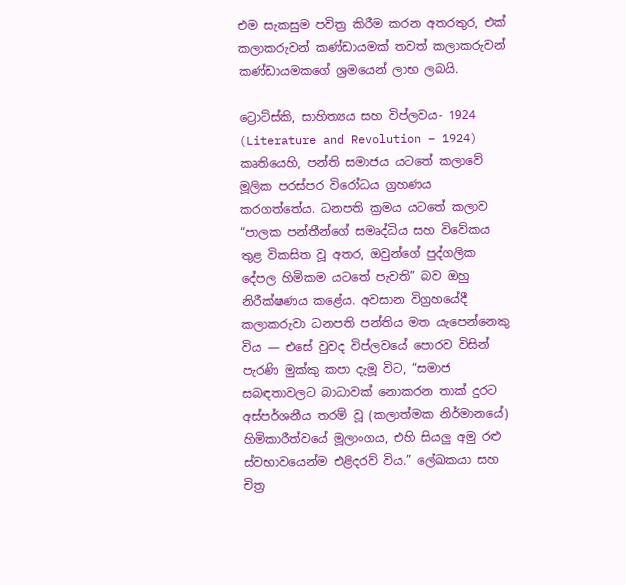එම සැකසුම පවිත්‍ර කිරීම කරන අතරතුර, එක් කලාකරුවන් කණ්ඩායමක් තවත් කලාකරුවන් කණ්ඩායමකගේ ශ්‍රමයෙන් ලාභ ලබයි.

ට්‍රොට්ස්කි, සාහිත්‍යය සහ විප්ලවය- 1924 (Literature and Revolution – 1924) කෘතියෙහි, පන්ති සමාජය යටතේ කලාවේ මූලික පරස්පර විරෝධය ග්‍රහණය කරගත්තේය. ධනපති ක්‍රමය යටතේ කලාව “පාලක පන්තීන්ගේ සමෘද්ධිය සහ විවේකය තුළ විකසිත වූ අතර, ඔවුන්ගේ පුද්ගලික දේපල හිමිකම යටතේ පැවති” බව ඔහු නිරීක්ෂණය කළේය. අවසාන විග්‍රහයේදී කලාකරුවා ධනපති පන්තිය මත යැපෙන්නෙකු විය — එසේ වුවද විප්ලවයේ පොරව විසින් පැරණි මුක්කු කපා දැමූ විට, “සමාජ සබඳතාවලට බාධාවක් නොකරන තාක් දුරට අස්පර්ශනීය තරම් වූ (කලාත්මක නිර්මානයේ) හිමිකාරීත්වයේ මූලාංගය, එහි සියලු අමු රළු ස්වභාවයෙන්ම එළිදරව් විය.” ලේඛකයා සහ චිත්‍ර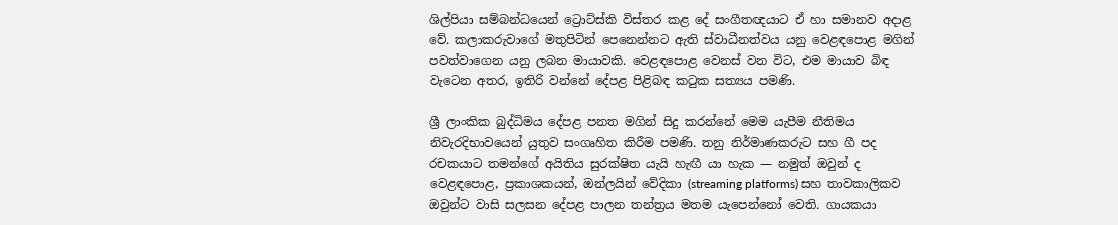ශිල්පියා සම්බන්ධයෙන් ට්‍රොට්ස්කි විස්තර කළ දේ සංගීතඥයාට ඒ හා සමානව අදාළ වේ. කලාකරුවාගේ මතුපිටින් පෙනෙන්නට ඇති ස්වාධීනත්වය යනු වෙළඳපොළ මගින් පවත්වාගෙන යනු ලබන මායාවකි. වෙළඳපොළ වෙනස් වන විට, එම මායාව බිඳ වැටෙන අතර, ඉතිරි වන්නේ දේපළ පිළිබඳ කටුක සත්‍යය පමණි.

ශ්‍රී ලාංකික බුද්ධිමය දේපළ පනත මගින් සිදු කරන්නේ මෙම යැපීම නීතිමය නිවැරදිභාවයෙන් යුතුව සංගෘහිත කිරීම පමණි. තනු නිර්මාණකරුට සහ ගී පද රචකයාට තමන්ගේ අයිතිය සුරක්ෂිත යැයි හැඟී යා හැක — නමුත් ඔවුන් ද වෙළඳපොළ, ප්‍රකාශකයන්, ඔන්ලයින් වේදිකා (streaming platforms) සහ තාවකාලිකව ඔවුන්ට වාසි සලසන දේපළ පාලන තන්ත්‍රය මතම යැපෙන්නෝ වෙති. ගායකයා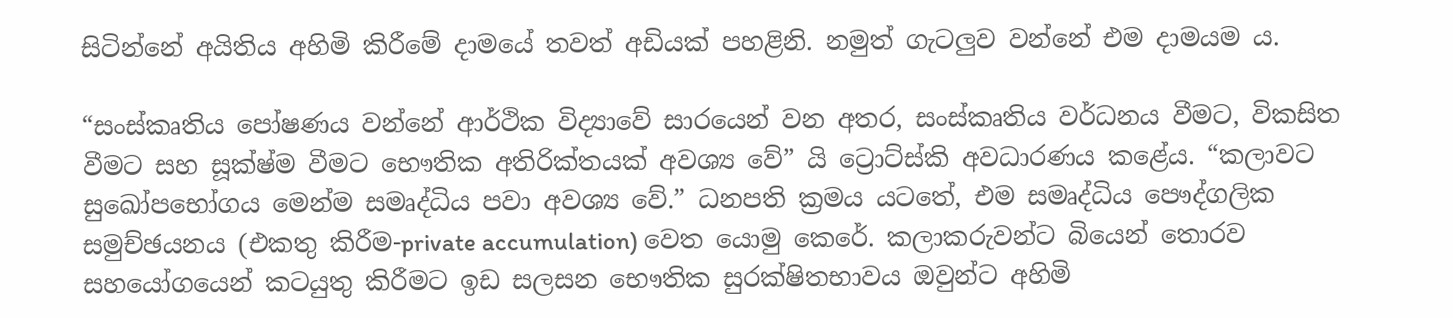සිටින්නේ අයිතිය අහිමි කිරීමේ දාමයේ තවත් අඩියක් පහළිනි. නමුත් ගැටලුව වන්නේ එම දාමයම ය.

“සංස්කෘතිය පෝෂණය වන්නේ ආර්ථික විද්‍යාවේ සාරයෙන් වන අතර, සංස්කෘතිය වර්ධනය වීමට, විකසිත වීමට සහ සූක්ෂ්ම වීමට භෞතික අතිරික්තයක් අවශ්‍ය වේ” යි ට්‍රොට්ස්කි අවධාරණය කළේය. “කලාවට සුඛෝපභෝගය මෙන්ම සමෘද්ධිය පවා අවශ්‍ය වේ.” ධනපති ක්‍රමය යටතේ, එම සමෘද්ධිය පෞද්ගලික සමුච්ඡයනය (එකතු කිරීම-private accumulation) වෙත යොමු කෙරේ. කලාකරුවන්ට බියෙන් තොරව සහයෝගයෙන් කටයුතු කිරීමට ඉඩ සලසන භෞතික සුරක්ෂිතභාවය ඔවුන්ට අහිමි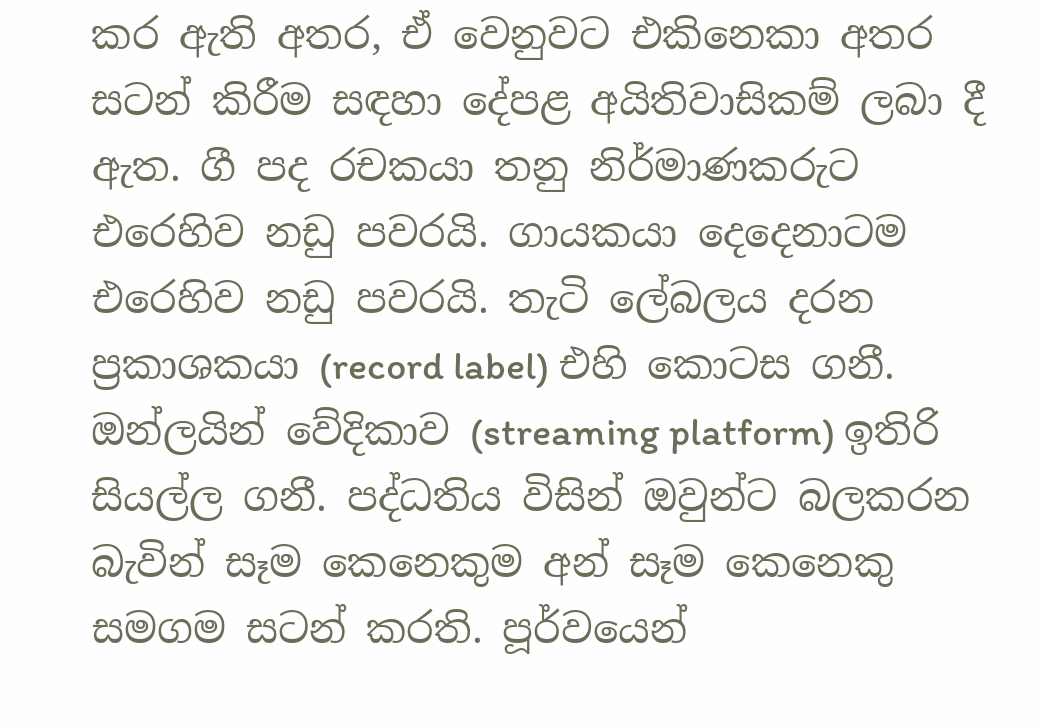කර ඇති අතර, ඒ වෙනුවට එකිනෙකා අතර සටන් කිරීම සඳහා දේපළ අයිතිවාසිකම් ලබා දී ඇත. ගී පද රචකයා තනු නිර්මාණකරුට එරෙහිව නඩු පවරයි. ගායකයා දෙදෙනාටම එරෙහිව නඩු පවරයි. තැටි ලේබලය දරන ප්‍රකාශකයා (record label) එහි කොටස ගනී. ඔන්ලයින් වේදිකාව (streaming platform) ඉතිරි සියල්ල ගනී. පද්ධතිය විසින් ඔවුන්ට බලකරන බැවින් සෑම කෙනෙකුම අන් සෑම කෙනෙකු සමගම සටන් කරති. පූර්වයෙන්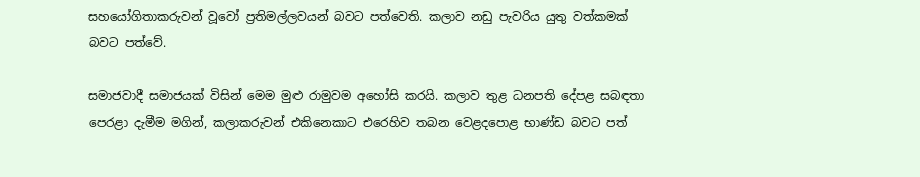සහයෝගිතාකරුවන් වූවෝ ප්‍රතිමල්ලවයන් බවට පත්වෙති. කලාව නඩු පැවරිය යුතු වත්කමක් බවට පත්වේ.

සමාජවාදී සමාජයක් විසින් මෙම මුළු රාමුවම අහෝසි කරයි. කලාව තුළ ධනපති දේපළ සබඳතා පෙරළා දැමීම මගින්, කලාකරුවන් එකිනෙකාට එරෙහිව තබන වෙළදපොළ භාණ්ඩ බවට පත්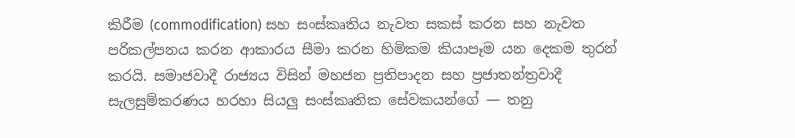කිරීම (commodification) සහ සංස්කෘතිය නැවත සකස් කරන සහ නැවත පරිකල්පනය කරන ආකාරය සීමා කරන හිමිකම කියාපෑම යන දෙකම තුරන් කරයි. සමාජවාදී රාජ්‍යය විසින් මහජන ප්‍රතිපාදන සහ ප්‍රජාතන්ත්‍රවාදී සැලසුම්කරණය හරහා සියලු සංස්කෘතික සේවකයන්ගේ — තනු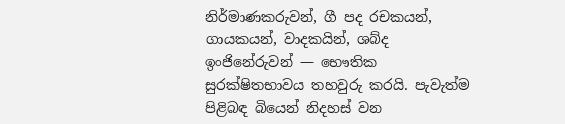නිර්මාණකරුවන්, ගී පද රචකයන්, ගායකයන්, වාදකයින්, ශබ්ද ඉංජිනේරුවන් — භෞතික සුරක්ෂිතභාවය තහවුරු කරයි. පැවැත්ම පිළිබඳ බියෙන් නිදහස් වන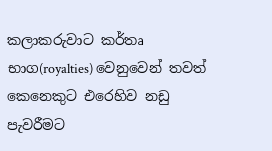කලාකරුවාට කර්තෘ භාග(royalties) වෙනුවෙන් තවත් කෙනෙකුට එරෙහිව නඩු පැවරීමට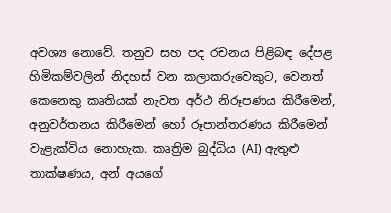අවශ්‍ය නොවේ. තනුව සහ පද රචනය පිළිබඳ දේපළ හිමිකම්වලින් නිදහස් වන කලාකරුවෙකුට, වෙනත් කෙනෙකු කෘතියක් නැවත අර්ථ නිරූපණය කිරීමෙන්, අනුවර්තනය කිරීමෙන් හෝ රූපාන්තරණය කිරීමෙන් වැළැක්විය නොහැක. කෘත්‍රිම බුද්ධිය (AI) ඇතුළු තාක්ෂණය, අන් අයගේ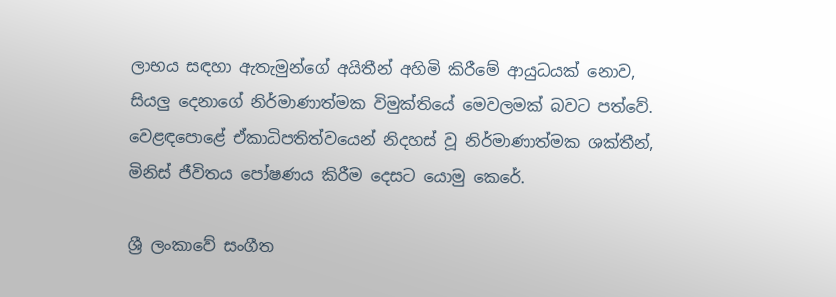ලාභය සඳහා ඇතැමුන්ගේ අයිතීන් අහිමි කිරීමේ ආයුධයක් නොව, සියලු දෙනාගේ නිර්මාණාත්මක විමුක්තියේ මෙවලමක් බවට පත්වේ. වෙළඳපොළේ ඒකාධිපතිත්වයෙන් නිදහස් වූ නිර්මාණාත්මක ශක්තීන්, මිනිස් ජීවිතය පෝෂණය කිරීම දෙසට යොමු කෙරේ.

ශ්‍රී ලංකාවේ සංගීත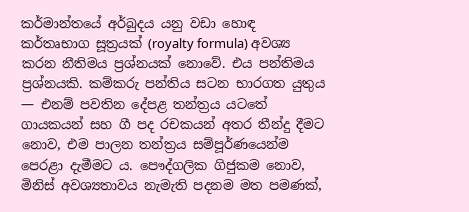කර්මාන්තයේ අර්බුදය යනු වඩා හොඳ කර්තෘභාග සූත්‍රයක් (royalty formula) අවශ්‍ය කරන නීතිමය ප්‍රශ්නයක් නොවේ. එය පන්තිමය ප්‍රශ්නයකි. කම්කරු පන්තිය සටන භාරගත යුතුය — එනම් පවතින දේපළ තන්ත්‍රය යටතේ ගායකයන් සහ ගී පද රචකයන් අතර තීන්දු දීමට නොව, එම පාලන තන්ත්‍රය සම්පූර්ණයෙන්ම පෙරළා දැමීමට ය. පෞද්ගලික ගිජුකම නොව, මිනිස් අවශ්‍යතාවය නැමැති පදනම මත පමණක්,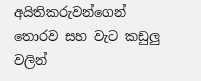අයිතිකරුවන්ගෙන් තොරව සහ වැට කඩුලු වලින්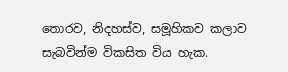තොරව, නිදහස්ව, සමූහිකව කලාව සැබවින්ම විකසිත විය හැක.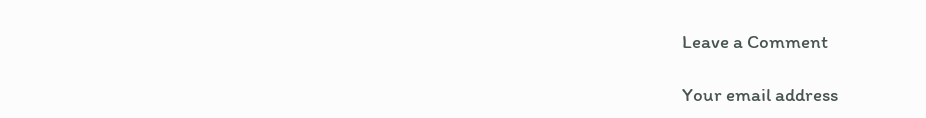Leave a Comment

Your email address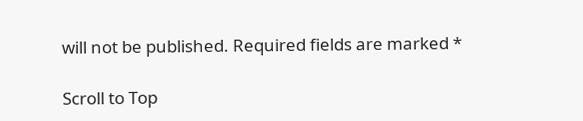will not be published. Required fields are marked *

Scroll to Top